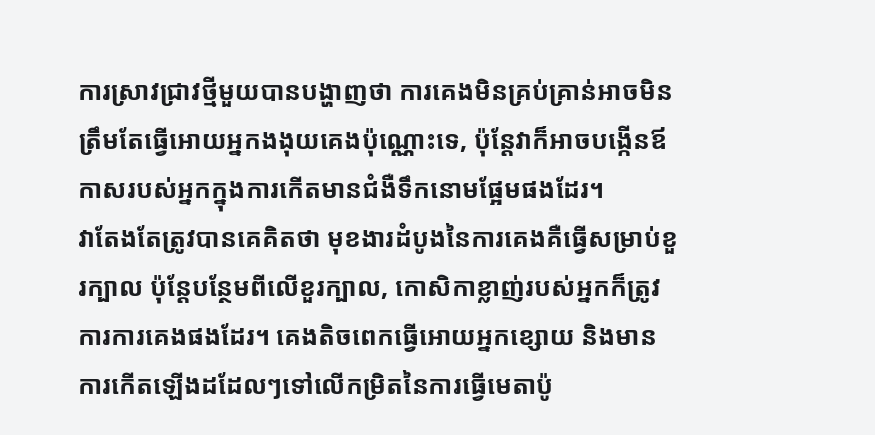ការស្រាវជ្រាវថ្មីមួយបានបង្ហាញថា ការគេងមិនគ្រប់គ្រាន់អាចមិនត្រឹមតែធ្វើអោយអ្នកងងុយគេងប៉ុណ្ណោះទេ, ប៉ុន្តែវាក៏អាចបង្កើនឪកាសរបស់អ្នកក្នុងការកើតមានជំងឺទឹកនោមផ្អែមផងដែរ។
វាតែងតែត្រូវបានគេគិតថា មុខងារដំបូងនៃការគេងគឺធ្វើសម្រាប់ខួរក្បាល ប៉ុន្តែបន្ថែមពីលើខួរក្បាល, កោសិកាខ្លាញ់របស់អ្នកក៏ត្រូវការការគេងផងដែរ។ គេងតិចពេកធ្វើអោយអ្នកខ្សោយ និងមានការកើតឡើងដដែលៗទៅលើកម្រិតនៃការធ្វើមេតាប៉ូ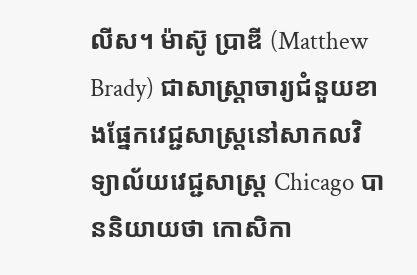លីស។ ម៉ាស៊ូ ប្រាឌី (Matthew Brady) ជាសាស្ត្រាចារ្យជំនួយខាងផ្នែកវេជ្ជសាស្ត្រនៅសាកលវិទ្យាល័យវេជ្ជសាស្ត្រ Chicago បាននិយាយថា កោសិកា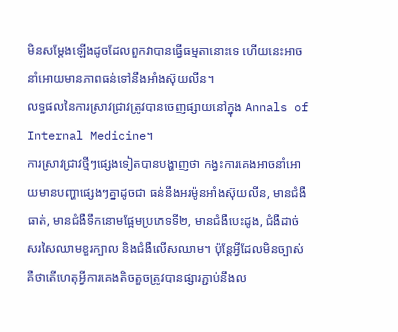មិនសម្តែងឡើងដូចដែលពួកវាបានធ្វើធម្មតានោះទេ ហើយនេះអាចនាំអោយមានភាពធន់ទៅនឹងអាំងស៊ុយលីន។
លទ្ធផលនៃការស្រាវជ្រាវត្រូវបានចេញផ្សាយនៅក្នុង Annals of Internal Medicine។
ការស្រាវជ្រាវថ្មីៗផ្សេងទៀតបានបង្ហាញថា កង្វះការគេងអាចនាំអោយមានបញ្ហាផ្សេងៗគ្នាដូចជា ធន់នឹងអរម៉ូនអាំងស៊ុយលីន, មានជំងឺធាត់, មានជំងឺទឹកនោមផ្អែមប្រភេទទី២, មានជំងឺបេះដូង, ជំងឺដាច់សរសៃឈាមខួរក្បាល និងជំងឺលើសឈាម។ ប៉ុន្តែអ្វីដែលមិនច្បាស់គឺថាតើហេតុអ្វីការគេងតិចតួចត្រូវបានផ្សារភ្ជាប់នឹងល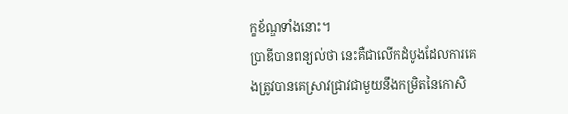ក្ខខ័ណ្ឌទាំងនោះ។
ប្រាឌីបានពន្យល់ថា នេះគឺជាលើកដំបូងដែលការគេងត្រូវបានគេស្រាវជ្រាវជាមួយនឹងកម្រិតនៃកោសិ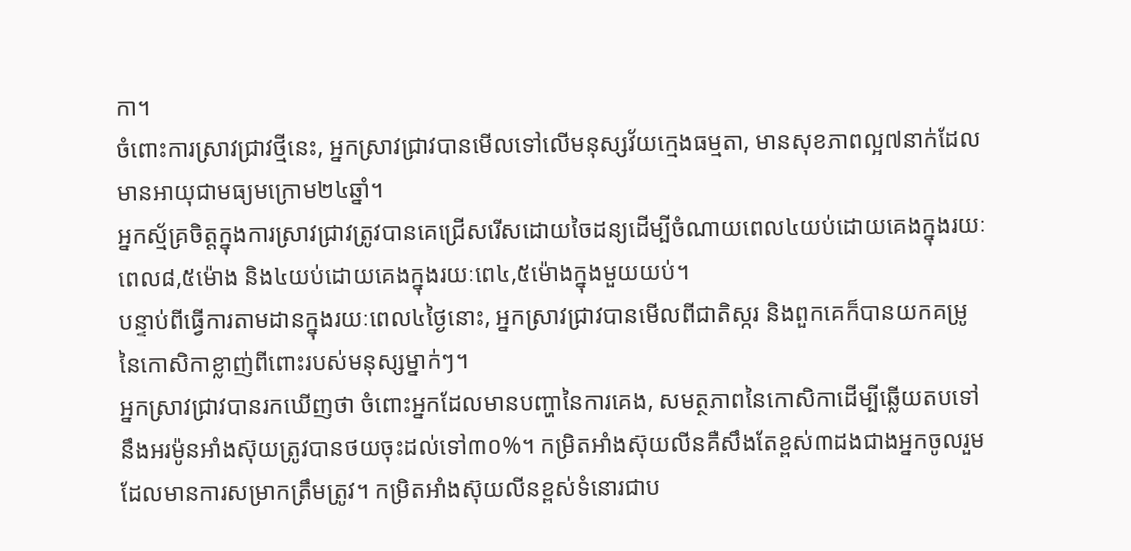កា។
ចំពោះការស្រាវជ្រាវថ្មីនេះ, អ្នកស្រាវជ្រាវបានមើលទៅលើមនុស្សវ័យក្មេងធម្មតា, មានសុខភាពល្អ៧នាក់ដែលមានអាយុជាមធ្យមក្រោម២៤ឆ្នាំ។
អ្នកស្ម័គ្រចិត្តក្នុងការស្រាវជ្រាវត្រូវបានគេជ្រើសរើសដោយចៃដន្យដើម្បីចំណាយពេល៤យប់ដោយគេងក្នុងរយៈពេល៨,៥ម៉ោង និង៤យប់ដោយគេងក្នុងរយៈពេ៤,៥ម៉ោងក្នុងមួយយប់។
បន្ទាប់ពីធ្វើការតាមដានក្នុងរយៈពេល៤ថ្ងៃនោះ, អ្នកស្រាវជ្រាវបានមើលពីជាតិស្ករ និងពួកគេក៏បានយកគម្រូនៃកោសិកាខ្លាញ់ពីពោះរបស់មនុស្សម្នាក់ៗ។
អ្នកស្រាវជ្រាវបានរកឃើញថា ចំពោះអ្នកដែលមានបញ្ហានៃការគេង, សមត្ថភាពនៃកោសិកាដើម្បីឆ្លើយតបទៅនឹងអរម៉ូនអាំងស៊ុយត្រូវបានថយចុះដល់ទៅ៣០%។ កម្រិតអាំងស៊ុយលីនគឺសឹងតែខ្ពស់៣ដងជាងអ្នកចូលរួមដែលមានការសម្រាកត្រឹមត្រូវ។ កម្រិតអាំងស៊ុយលីនខ្ពស់ទំនោរជាប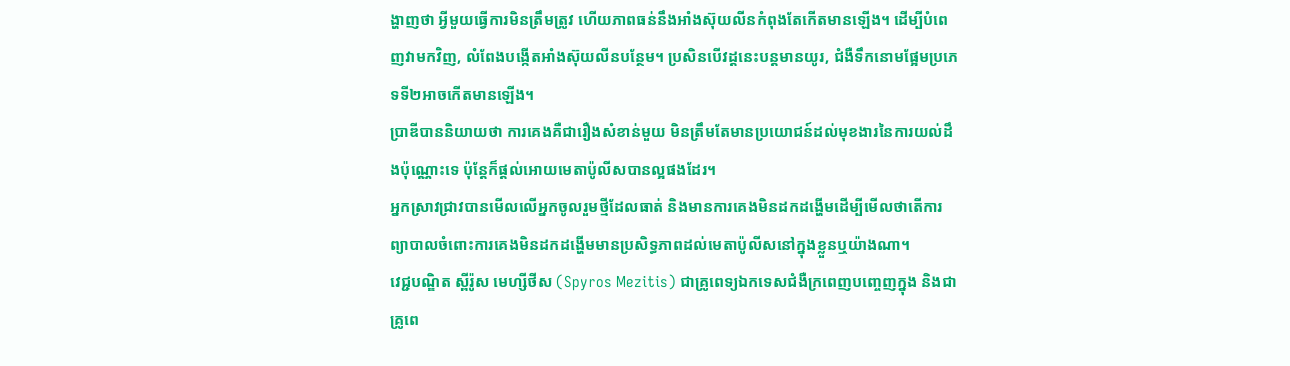ង្ហាញថា អ្វីមួយធ្វើការមិនត្រឹមត្រូវ ហើយភាពធន់នឹងអាំងស៊ុយលីនកំពុងតែកើតមានឡើង។ ដើម្បីបំពេញវាមកវិញ, លំពែងបង្កើតអាំងស៊ុយលីនបន្ថែម។ ប្រសិនបើវដ្តនេះបន្តមានយូរ, ជំងឺទឹកនោមផ្អែមប្រភេទទី២អាចកើតមានឡើង។
ប្រាឌីបាននិយាយថា ការគេងគឺជារឿងសំខាន់មួយ មិនត្រឹមតែមានប្រយោជន៍ដល់មុខងារនៃការយល់ដឹងប៉ុណ្ណោះទេ ប៉ុន្តែក៏ផ្តល់អោយមេតាប៉ូលីសបានល្អផងដែរ។
អ្នកស្រាវជ្រាវបានមើលលើអ្នកចូលរួមថ្មីដែលធាត់ និងមានការគេងមិនដកដង្ហើមដើម្បីមើលថាតើការព្យាបាលចំពោះការគេងមិនដកដង្ហើមមានប្រសិទ្ធភាពដល់មេតាប៉ូលីសនៅក្នុងខ្លួនឬយ៉ាងណា។
វេជ្ជបណ្ឌិត ស្ពីរ៉ូស មេហ្សីថីស (Spyros Mezitis) ជាគ្រូពេទ្យឯកទេសជំងឺក្រពេញបញ្ចេញក្នុង និងជាគ្រូពេ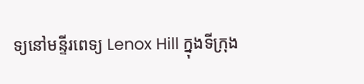ទ្យនៅមន្ទីរពេទ្យ Lenox Hill ក្នុងទីក្រុង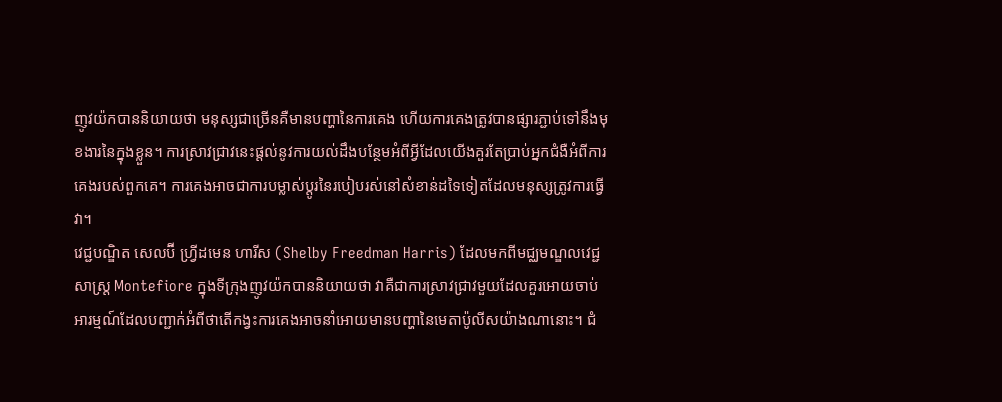ញូវយ៉កបាននិយាយថា មនុស្សជាច្រើនគឺមានបញ្ហានៃការគេង ហើយការគេងត្រូវបានផ្សារភ្ជាប់ទៅនឹងមុខងារនៃក្នុងខ្លួន។ ការស្រាវជ្រាវនេះផ្តល់នូវការយល់ដឹងបន្ថែមអំពីអ្វីដែលយើងគួរតែប្រាប់អ្នកជំងឺអំពីការគេងរបស់ពួកគេ។ ការគេងអាចជាការបម្លាស់ប្តូរនៃរបៀបរស់នៅសំខាន់ដទៃទៀតដែលមនុស្សត្រូវការធ្វើវា។
វេជ្ជបណ្ឌិត សេលប៊ី ហ្វ្រីដមេន ហារីស (Shelby Freedman Harris) ដែលមកពីមជ្ឈមណ្ឌលវេជ្ជសាស្ត្រ Montefiore ក្នុងទីក្រុងញូវយ៉កបាននិយាយថា វាគឺជាការស្រាវជ្រាវមួយដែលគួរអោយចាប់អារម្មណ៍ដែលបញ្ជាក់អំពីថាតើកង្វះការគេងអាចនាំអោយមានបញ្ហានៃមេតាប៉ូលីសយ៉ាងណានោះ។ ជំ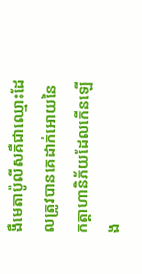ងឺមេតាប៉ូលីសគឺជាឈ្មោះដែលត្រូវបានគេដាក់អោយនៃកត្តាហានិភ័យដែលកើនឡើង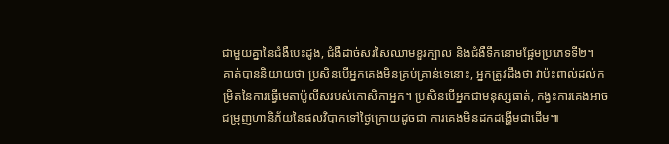ជាមួយគ្នានៃជំងឺបេះដូង, ជំងឺដាច់សរសៃឈាមខួរក្បាល និងជំងឺទឹកនោមផ្អែមប្រភេទទី២។
គាត់បាននិយាយថា ប្រសិនបើអ្នកគេងមិនគ្រប់គ្រាន់ទេនោះ, អ្នកត្រូវដឹងថា វាប៉ះពាល់ដល់កម្រិតនៃការធ្វើមេតាប៉ូលីសរបស់កោសិកាអ្នក។ ប្រសិនបើអ្នកជាមនុស្សធាត់, កង្វះការគេងអាចជម្រុញហានិភ័យនៃផលវិបាកទៅថ្ងៃក្រោយដូចជា ការគេងមិនដកដង្ហើមជាដើម៕